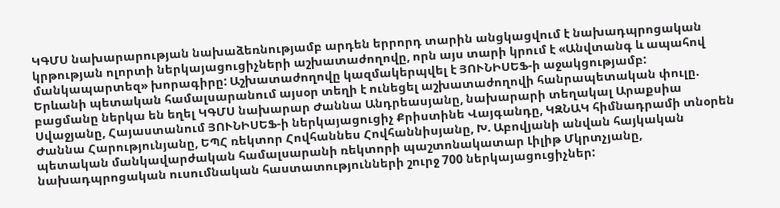ԿԳՄՍ նախարարության նախաձեռնությամբ արդեն երրորդ տարին անցկացվում է նախադպրոցական կրթության ոլորտի ներկայացուցիչների աշխատաժողովը, որն այս տարի կրում է «Անվտանգ և ապահով մանկապարտեզ» խորագիրը: Աշխատաժողովը կազմակերպվել է ՅՈՒՆԻՍԵՖ-ի աջակցությամբ:
Երևանի պետական համալսարանում այսօր տեղի է ունեցել աշխատաժողովի հանրապետական փուլը. բացմանը ներկա են եղել ԿԳՄՍ նախարար Ժաննա Անդրեասյանը, նախարարի տեղակալ Արաքսիա Սվաջյանը, Հայաստանում ՅՈՒՆԻՍԵՖ-ի ներկայացուցիչ Քրիստինե Վայգանդը, ԿԶՆԱԿ հիմնադրամի տնօրեն Ժաննա Հարությունյանը, ԵՊՀ ռեկտոր Հովհաննես Հովհաննիսյանը, Խ. Աբովյանի անվան հայկական պետական մանկավարժական համալսարանի ռեկտորի պաշտոնակատար Լիլիթ Մկրտչյանը, նախադպրոցական ուսումնական հաստատությունների շուրջ 700 ներկայացուցիչներ: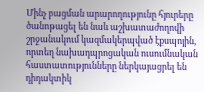Մինչ բացման արարողությունը հյուրերը ծանոթացել են նաև աշխատաժողովի շրջանակում կազմակերպված էքսպոյին, որտեղ նախադպրոցական ուսումնական հաստատությունները ներկայացրել են դիդակտիկ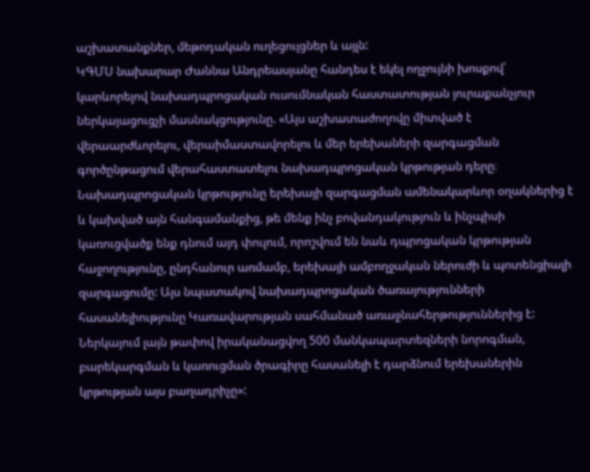աշխատանքներ, մեթոդական ուղեցույցներ և այլն:
ԿԳՄՍ նախարար Ժաննա Անդրեասյանը հանդես է եկել ողջույնի խոսքով՝ կարևորելով նախադպրոցական ուսումնական հաստատության յուրաքանչյուր ներկայացուցչի մասնակցությունը. «Այս աշխատաժողովը միտված է վերաարժևորելու, վերաիմաստավորելու և մեր երեխաների զարգացման գործընթացում վերահաստատելու նախադպրոցական կրթության դերը։ Նախադպրոցական կրթությունը երեխայի զարգացման ամենակարևոր օղակներից է և կախված այն հանգամանքից, թե մենք ինչ բովանդակություն և ինչպիսի կառուցվածք ենք դնում այդ փուլում, որոշվում են նաև դպրոցական կրթության հաջողությունը, ընդհանուր առմամբ, երեխայի ամբողջական ներուժի և պոտենցիալի զարգացումը: Այս նպատակով նախադպրոցական ծառայությունների հասանելիությունը Կառավարության սահմանած առաջնահերթություններից է: Ներկայում լայն թափով իրականացվող 500 մանկապարտեզների նորոգման, բարեկարգման և կառուցման ծրագիրը հասանելի է դարձնում երեխաներին կրթության այս բաղադրիչը»: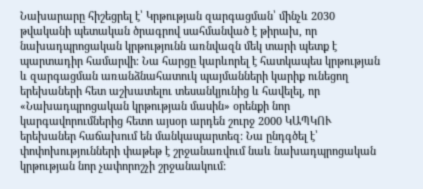Նախարարը հիշեցրել է՝ Կրթության զարգացման՝ մինչև 2030 թվականի պետական ծրագրով սահմանված է թիրախ, որ նախադպրոցական կրթությունն առնվազն մեկ տարի պետք է պարտադիր համարվի։ Նա հարցը կարևորել է հատկապես կրթության և զարգացման առանձնահատուկ պայմանների կարիք ունեցող երեխաների հետ աշխատելու տեսանկյունից և հավելել, որ «Նախադպրոցական կրթության մասին» օրենքի նոր կարգավորումներից հետո այսօր արդեն շուրջ 2000 ԿԱՊԿՈՒ երեխաներ հաճախում են մանկապարտեզ: Նա ընդգծել է՝ փոփոխությունների փաթեթ է շրջանառվում նաև նախադպրոցական կրթության նոր չափորոշչի շրջանակում: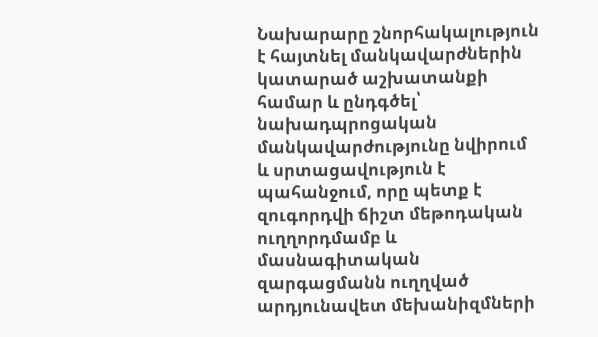Նախարարը շնորհակալություն է հայտնել մանկավարժներին կատարած աշխատանքի համար և ընդգծել՝ նախադպրոցական մանկավարժությունը նվիրում և սրտացավություն է պահանջում, որը պետք է զուգորդվի ճիշտ մեթոդական ուղղորդմամբ և մասնագիտական զարգացմանն ուղղված արդյունավետ մեխանիզմների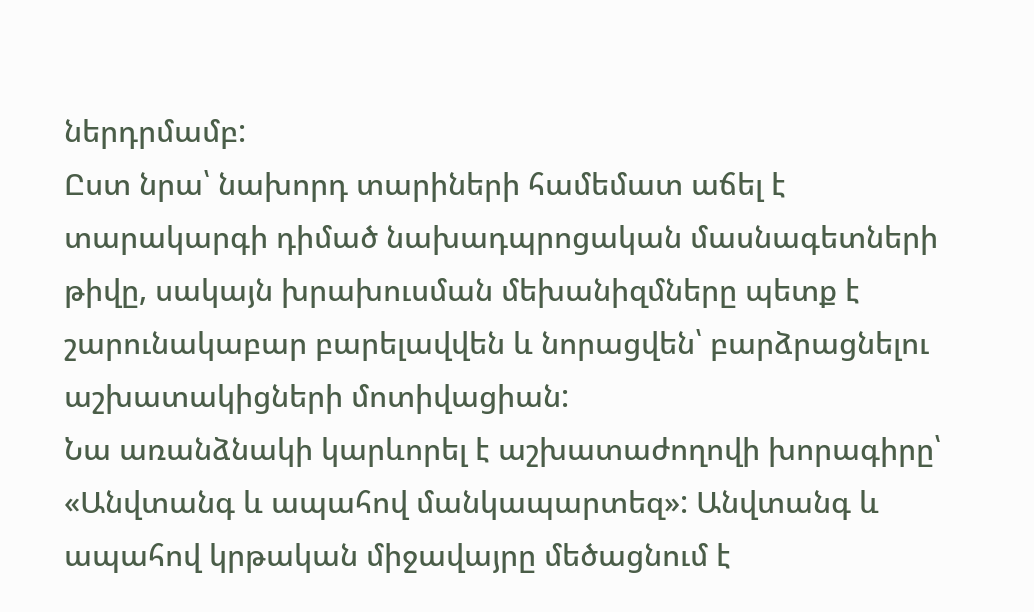ներդրմամբ:
Ըստ նրա՝ նախորդ տարիների համեմատ աճել է տարակարգի դիմած նախադպրոցական մասնագետների թիվը, սակայն խրախուսման մեխանիզմները պետք է շարունակաբար բարելավվեն և նորացվեն՝ բարձրացնելու աշխատակիցների մոտիվացիան:
Նա առանձնակի կարևորել է աշխատաժողովի խորագիրը՝ «Անվտանգ և ապահով մանկապարտեզ»: Անվտանգ և ապահով կրթական միջավայրը մեծացնում է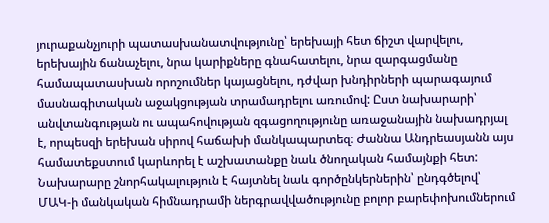յուրաքանչյուրի պատասխանատվությունը՝ երեխայի հետ ճիշտ վարվելու, երեխային ճանաչելու, նրա կարիքները գնահատելու, նրա զարգացմանը համապատասխան որոշումներ կայացնելու, դժվար խնդիրների պարագայում մասնագիտական աջակցության տրամադրելու առումով: Ըստ նախարարի՝ անվտանգության ու ապահովության զգացողությունը առաջանային նախադրյալ է, որպեսզի երեխան սիրով հաճախի մանկապարտեզ։ Ժաննա Անդրեասյանն այս համատեքստում կարևորել է աշխատանքը նաև ծնողական համայնքի հետ:
Նախարարը շնորհակալություն է հայտնել նաև գործընկերներին՝ ընդգծելով՝ ՄԱԿ-ի մանկական հիմնադրամի ներգրավվածությունը բոլոր բարեփոխումներում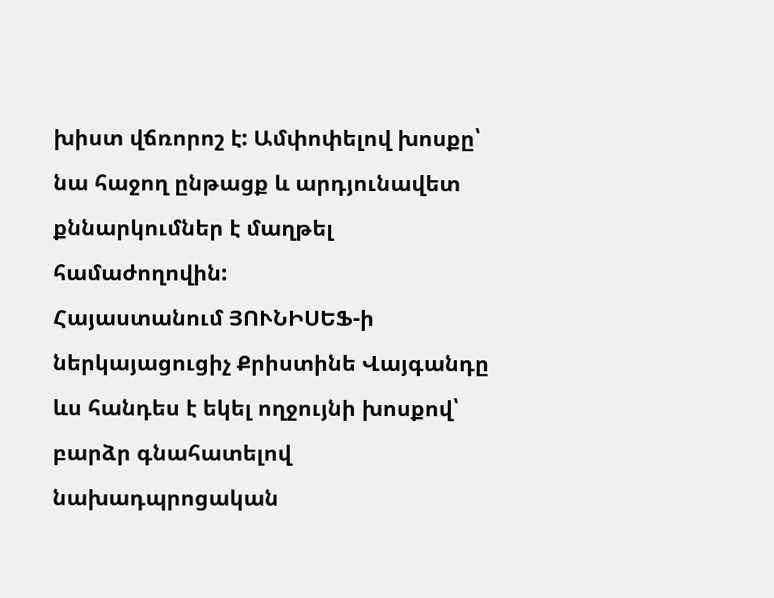խիստ վճռորոշ է: Ամփոփելով խոսքը՝ նա հաջող ընթացք և արդյունավետ քննարկումներ է մաղթել համաժողովին:
Հայաստանում ՅՈՒՆԻՍԵՖ-ի ներկայացուցիչ Քրիստինե Վայգանդը ևս հանդես է եկել ողջույնի խոսքով՝ բարձր գնահատելով նախադպրոցական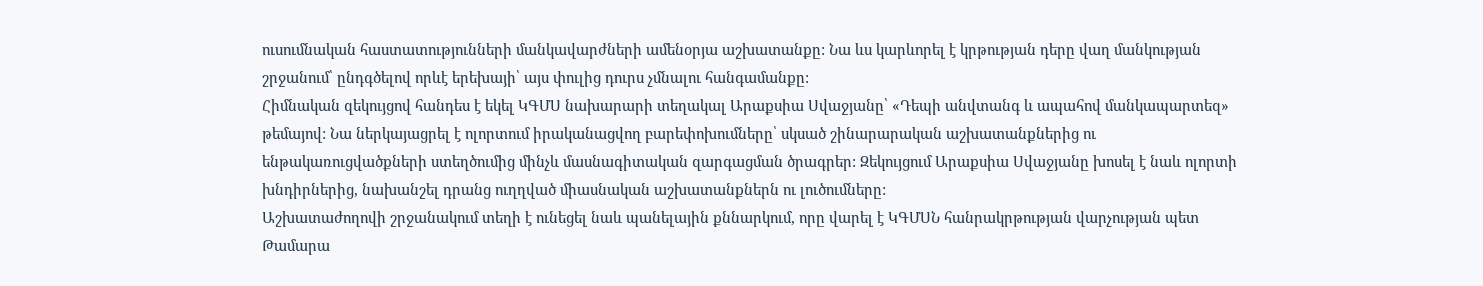ուսումնական հաստատությունների մանկավարժների ամենօրյա աշխատանքը: Նա ևս կարևորել է կրթության դերը վաղ մանկության շրջանում՝ ընդգծելով որևէ երեխայի՝ այս փուլից դուրս չմնալու հանգամանքը:
Հիմնական զեկույցով հանդես է եկել ԿԳՄՍ նախարարի տեղակալ Արաքսիա Սվաջյանը՝ «Դեպի անվտանգ և ապահով մանկապարտեզ» թեմայով: Նա ներկայացրել է ոլորտում իրականացվող բարեփոխումները՝ սկսած շինարարական աշխատանքներից ու ենթակառուցվածքների ստեղծումից մինչև մասնագիտական զարգացման ծրագրեր: Զեկույցում Արաքսիա Սվաջյանը խոսել է նաև ոլորտի խնդիրներից, նախանշել դրանց ուղղված միասնական աշխատանքներն ու լուծումները:
Աշխատաժողովի շրջանակում տեղի է ունեցել նաև պանելային քննարկում, որը վարել է ԿԳՄՍՆ հանրակրթության վարչության պետ Թամարա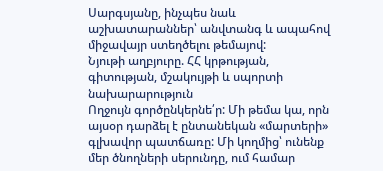Սարգսյանը, ինչպես նաև աշխատարաններ՝ անվտանգ և ապահով միջավայր ստեղծելու թեմայով:
Նյութի աղբյուրը. ՀՀ կրթության, գիտության, մշակույթի և սպորտի նախարարություն
Ողջույն գործընկերնե՛ր: Մի թեմա կա, որն այսօր դարձել է ընտանեկան «մարտերի» գլխավոր պատճառը: Մի կողմից՝ ունենք մեր ծնողների սերունդը, ում համար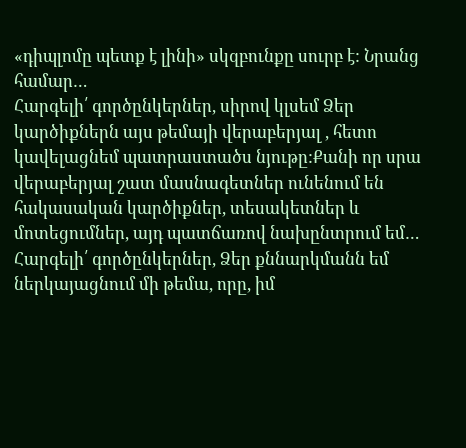«դիպլոմը պետք է լինի» սկզբունքը սուրբ է: Նրանց համար…
Հարգելի՛ գործընկերներ, սիրով կլսեմ Ձեր կարծիքներն այս թեմայի վերաբերյալ , հետո կավելացնեմ պատրաստածս նյութը:Քանի որ սրա վերաբերյալ շատ մասնագետներ ունենում են հակասական կարծիքներ, տեսակետներ և մոտեցումներ, այդ պատճառով նախընտրում եմ…
Հարգելի՛ գործընկերներ, Ձեր քննարկմանն եմ ներկայացնում մի թեմա, որը, իմ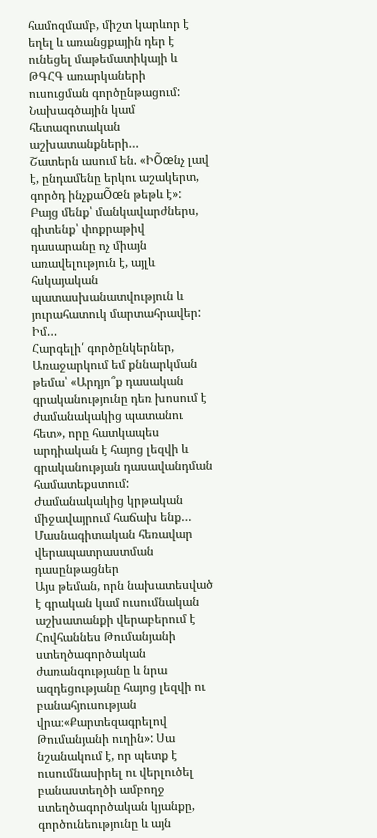համոզմամբ, միշտ կարևոր է եղել և առանցքային դեր է ունեցել մաթեմատիկայի և ԹԳՀԳ առարկաների ուսուցման գործընթացում: Նախագծային կամ հետազոտական աշխատանքների…
Շատերն ասում են. «ԻÕœնչ լավ է, ընդամենը երկու աշակերտ, գործդ ինչքաÕœն թեթև է»: Բայց մենք՝ մանկավարժներս, գիտենք՝ փոքրաթիվ դասարանը ոչ միայն առավելություն է, այլև հսկայական պատասխանատվություն և յուրահատուկ մարտահրավեր: Իմ…
Հարգելի՛ գործընկերներ, Առաջարկում եմ քննարկման թեմա՝ «Արդյո՞ք դասական գրականությունը դեռ խոսում է ժամանակակից պատանու հետ», որը հատկապես արդիական է հայոց լեզվի և գրականության դասավանդման համատեքստում: Ժամանակակից կրթական միջավայրում հաճախ ենք…
Մասնագիտական հեռավար վերապատրաստման դասընթացներ
Այս թեման, որն նախատեսված է գրական կամ ուսումնական աշխատանքի վերաբերում է Հովհաննես Թումանյանի ստեղծագործական ժառանգությանը և նրա ազդեցությանը հայոց լեզվի ու բանահյուսության վրա։«Քարտեզագրելով Թումանյանի ուղին»: Սա նշանակում է, որ պետք է ուսումնասիրել ու վերլուծել բանաստեղծի ամբողջ ստեղծագործական կյանքը, գործունեությունը և այն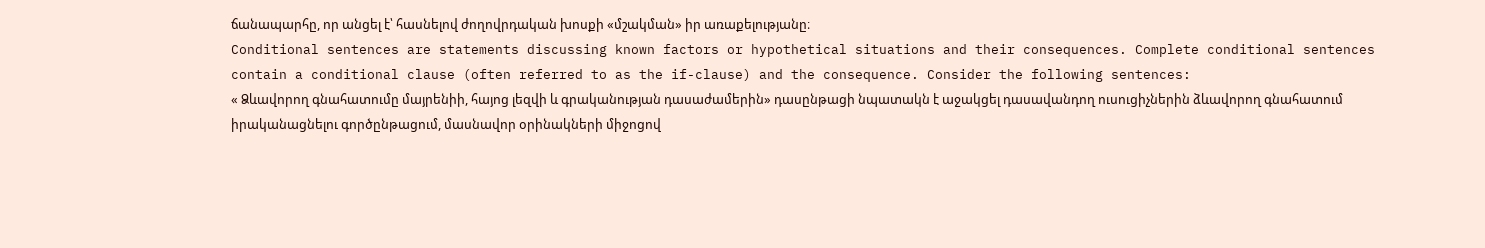ճանապարհը, որ անցել է՝ հասնելով ժողովրդական խոսքի «մշակման» իր առաքելությանը։
Conditional sentences are statements discussing known factors or hypothetical situations and their consequences. Complete conditional sentences contain a conditional clause (often referred to as the if-clause) and the consequence. Consider the following sentences:
« Ձևավորող գնահատումը մայրենիի, հայոց լեզվի և գրականության դասաժամերին» դասընթացի նպատակն է աջակցել դասավանդող ուսուցիչներին ձևավորող գնահատում իրականացնելու գործընթացում, մասնավոր օրինակների միջոցով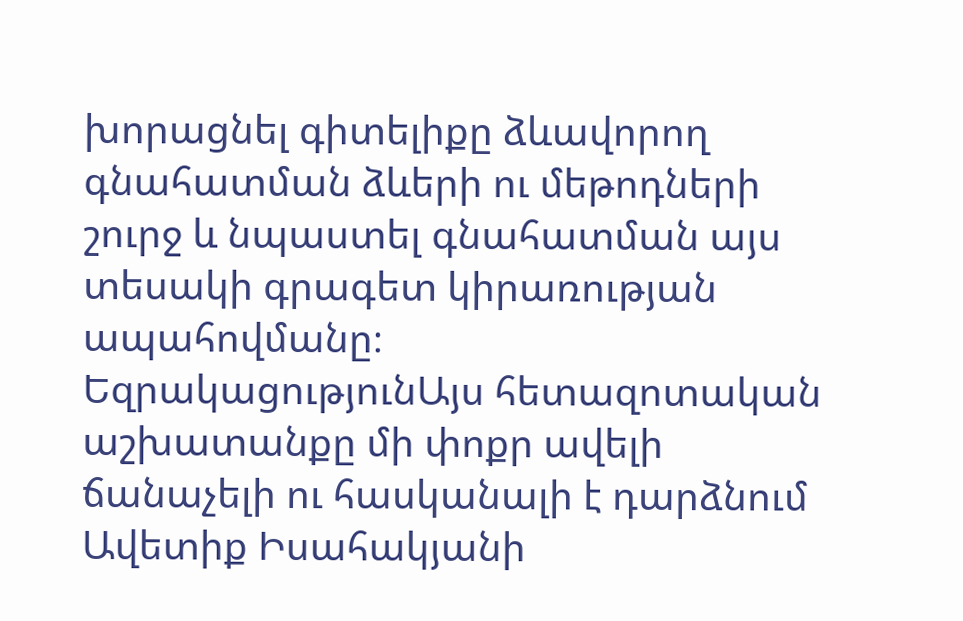խորացնել գիտելիքը ձևավորող գնահատման ձևերի ու մեթոդների շուրջ և նպաստել գնահատման այս տեսակի գրագետ կիրառության ապահովմանը։
ԵզրակացությունԱյս հետազոտական աշխատանքը մի փոքր ավելի ճանաչելի ու հասկանալի է դարձնում Ավետիք Իսահակյանի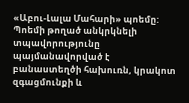«Աբու-Լալա Մահարի» պոեմը: Պոեմի թողած անկրկնելի տպավորությունը պայմանավորված է բանաստեղծի հախուռն, կրակոտ զգացմունքի և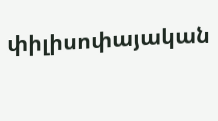փիլիսոփայական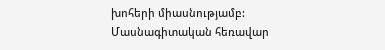խոհերի միասնությամբ:
Մասնագիտական հեռավար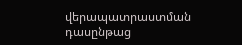վերապատրաստման դասընթաց